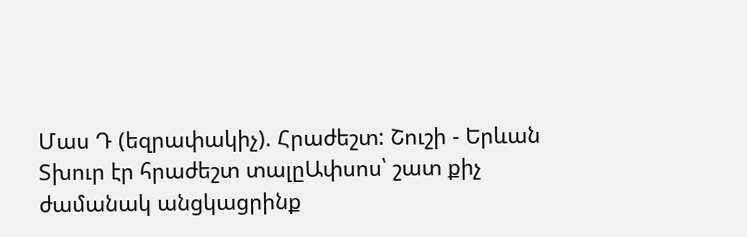Մաս Դ (եզրափակիչ). Հրաժեշտ: Շուշի - Երևան
Տխուր էր հրաժեշտ տալըԱփսոս՝ շատ քիչ ժամանակ անցկացրինք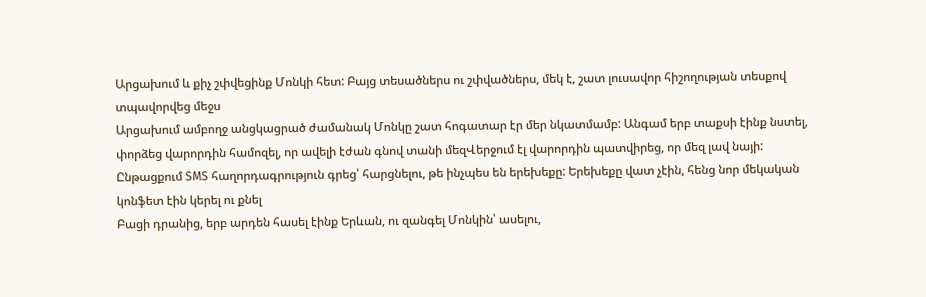Արցախում և քիչ շփվեցինք Մոնկի հետ: Բայց տեսածներս ու շփվածներս, մեկ է, շատ լուսավոր հիշողության տեսքով տպավորվեց մեջս
Արցախում ամբողջ անցկացրած ժամանակ Մոնկը շատ հոգատար էր մեր նկատմամբ: Անգամ երբ տաքսի էինք նստել, փորձեց վարորդին համոզել, որ ավելի էժան գնով տանի մեզՎերջում էլ վարորդին պատվիրեց, որ մեզ լավ նայի: Ընթացքում SMS հաղորդագրություն գրեց՝ հարցնելու, թե ինչպես են երեխեքը: Երեխեքը վատ չէին, հենց նոր մեկական կոնֆետ էին կերել ու քնել
Բացի դրանից, երբ արդեն հասել էինք Երևան, ու զանգել Մոնկին՝ ասելու,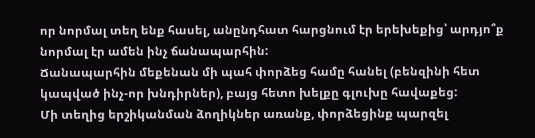որ նորմալ տեղ ենք հասել, անընդհատ հարցնում էր երեխեքից՝ արդյո՞ք նորմալ էր ամեն ինչ ճանապարհին:
Ճանապարհին մեքենան մի պահ փորձեց համը հանել (բենզինի հետ կապված ինչ-որ խնդիրներ), բայց հետո խելքը գլուխը հավաքեց:
Մի տեղից երշիկանման ձողիկներ առանք, փորձեցինք պարզել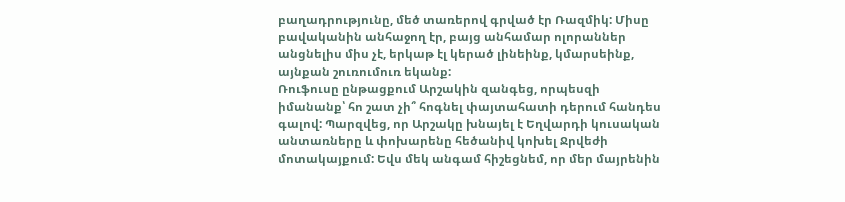բաղադրությունը, մեծ տառերով գրված էր Ռազմիկ: Միսը բավականին անհաջող էր, բայց անհամար ոլորաններ անցնելիս միս չէ, երկաթ էլ կերած լինեինք, կմարսեինք, այնքան շուռումուռ եկանք:
Ռուֆուսը ընթացքում Արշակին զանգեց, որպեսզի իմանանք՝ հո շատ չի՞ հոգնել փայտահատի դերում հանդես գալով: Պարզվեց, որ Արշակը խնայել է Եղվարդի կուսական անտառները և փոխարենը հեծանիվ կոխել Ջրվեժի մոտակայքում: Եվս մեկ անգամ հիշեցնեմ, որ մեր մայրենին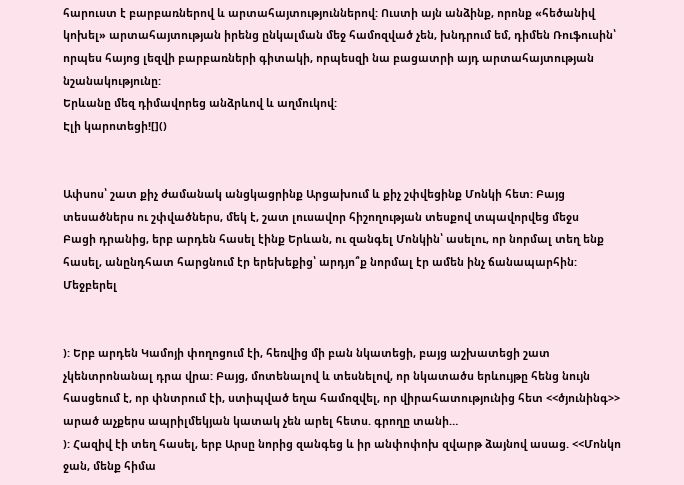հարուստ է բարբառներով և արտահայտություններով: Ուստի այն անձինք, որոնք «հեծանիվ կոխել» արտահայտության իրենց ընկալման մեջ համոզված չեն, խնդրում եմ, դիմեն Ռուֆուսին՝ որպես հայոց լեզվի բարբառների գիտակի, որպեսզի նա բացատրի այդ արտահայտության նշանակությունը:
Երևանը մեզ դիմավորեց անձրևով և աղմուկով:
Էլի կարոտեցի![]()


Ափսոս՝ շատ քիչ ժամանակ անցկացրինք Արցախում և քիչ շփվեցինք Մոնկի հետ: Բայց տեսածներս ու շփվածներս, մեկ է, շատ լուսավոր հիշողության տեսքով տպավորվեց մեջս
Բացի դրանից, երբ արդեն հասել էինք Երևան, ու զանգել Մոնկին՝ ասելու, որ նորմալ տեղ ենք հասել, անընդհատ հարցնում էր երեխեքից՝ արդյո՞ք նորմալ էր ամեն ինչ ճանապարհին:
Մեջբերել


): Երբ արդեն Կամոյի փողոցում էի, հեռվից մի բան նկատեցի, բայց աշխատեցի շատ չկենտրոնանալ դրա վրա: Բայց, մոտենալով և տեսնելով, որ նկատածս երևույթը հենց նույն հասցեում է, որ փնտրում էի, ստիպված եղա համոզվել, որ վիրահատությունից հետ <<ծյունինգ>> արած աչքերս ապրիլմեկյան կատակ չեն արել հետս. գրողը տանի…
): Հազիվ էի տեղ հասել, երբ Արսը նորից զանգեց և իր անփոփոխ զվարթ ձայնով ասաց. <<Մոնկո ջան, մենք հիմա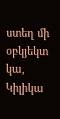ստեղ մի օբկյեկտ կա, Կիլիկա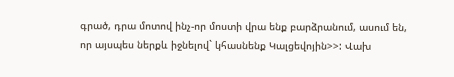գրած, դրա մոտով ինչ-որ մոստի վրա ենք բարձրանում, ասում են, որ այսպես ներքև իջնելով` կհասնենք Կալցեվոյին>>: Վախ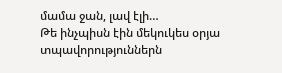մամա ջան, լավ էլի…
Թե ինչպիսն էին մեկուկես օրյա տպավորություններն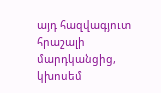այդ հազվագյուտ հրաշալի մարդկանցից, կխոսեմ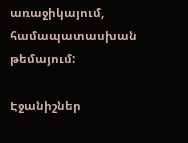առաջիկայում, համապատասխան թեմայում:

Էջանիշներ